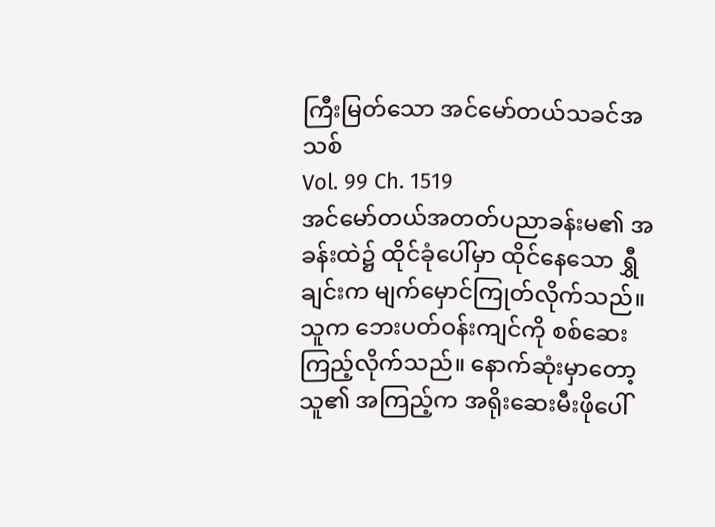ကြီးမြတ်သော အင်မော်တယ်သခင်အသစ်
Vol. 99 Ch. 1519
အင်မော်တယ်အတတ်ပညာခန်းမ၏ အခန်းထဲ၌ ထိုင်ခုံပေါ်မှာ ထိုင်နေသော ရွှီချင်းက မျက်မှောင်ကြုတ်လိုက်သည်။ သူက ဘေးပတ်ဝန်းကျင်ကို စစ်ဆေးကြည့်လိုက်သည်။ နောက်ဆုံးမှာတော့ သူ၏ အကြည့်က အရိုးဆေးမီးဖိုပေါ်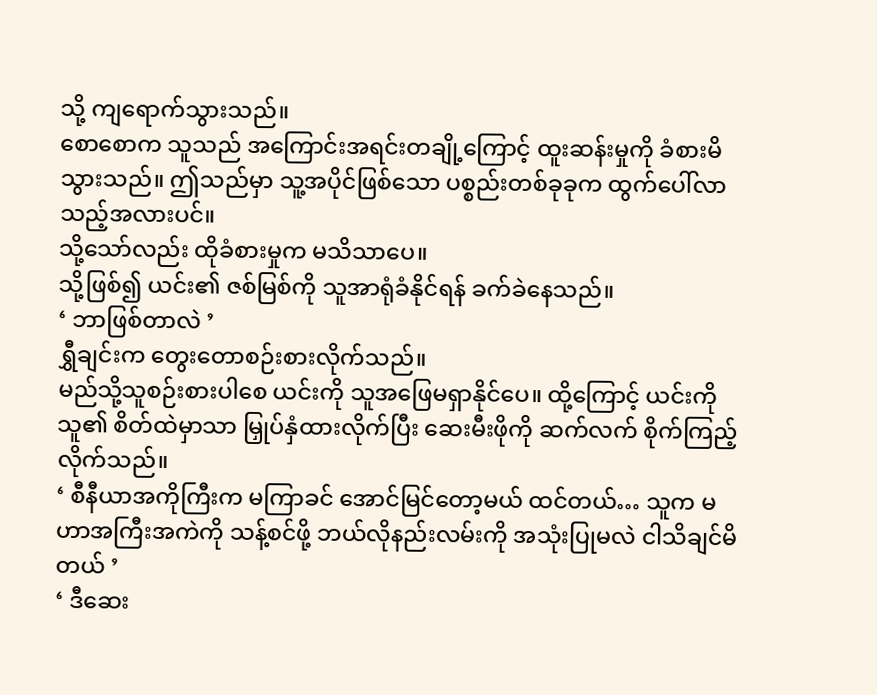သို့ ကျရောက်သွားသည်။
စောစောက သူသည် အကြောင်းအရင်းတချို့ကြောင့် ထူးဆန်းမှုကို ခံစားမိသွားသည်။ ဤသည်မှာ သူ့အပိုင်ဖြစ်သော ပစ္စည်းတစ်ခုခုက ထွက်ပေါ်လာသည့်အလားပင်။
သို့သော်လည်း ထိုခံစားမှုက မသိသာပေ။
သို့ဖြစ်၍ ယင်း၏ ဇစ်မြစ်ကို သူအာရုံခံနိုင်ရန် ခက်ခဲနေသည်။
‘ ဘာဖြစ်တာလဲ ’
ရွှီချင်းက တွေးတောစဉ်းစားလိုက်သည်။
မည်သို့သူစဉ်းစားပါစေ ယင်းကို သူအဖြေမရှာနိုင်ပေ။ ထို့ကြောင့် ယင်းကို သူ၏ စိတ်ထဲမှာသာ မြှုပ်နှံထားလိုက်ပြီး ဆေးမီးဖိုကို ဆက်လက် စိုက်ကြည့်လိုက်သည်။
‘ စီနီယာအကိုကြီးက မကြာခင် အောင်မြင်တော့မယ် ထင်တယ်… သူက မဟာအကြီးအကဲကို သန့်စင်ဖို့ ဘယ်လိုနည်းလမ်းကို အသုံးပြုမလဲ ငါသိချင်မိတယ် ’
‘ ဒီဆေး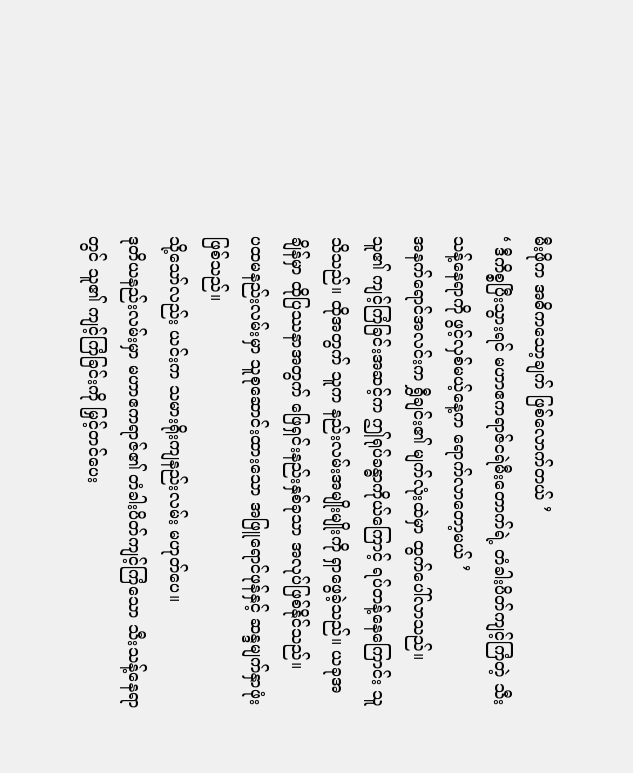မီးဖိုက အဓိကသော့ချက် ဖြစ်လောက်တယ် ’
‘ ဒီကိစ္စပြီးသွားရင် မဟာဧကရာဇ်ငရဲမီးတောက်ရဲ့ တံခါးပိတ်ကျင့်ကြံတဲ့ သီးသန့်နေရာကို ဖွင့်လှစ်မယ့်နေ့က ရောက်လာတော့မယ် ’
အနက်ရောင်အလင်းက ရွှီချင်း၏ မျက်လုံးထဲမှာ ထွက်ပေါ်လာသည်။
သူ၏ ကျင့်ကြံခြင်းအဆင့်က ဤရုပ်ခန္ဓာကိုယ်ကြောင့် ရပ်တန့်နေကြောင်း သူသိသည်။ ထိုအတွက် သူက နည်းလမ်းအမျိုးမျိုးကို ရှာဖွေခဲ့သည်။ ယခုအချိန်မှာ ထိုပြဿနာအတွက် ဖြေရှင်းနည်းနှစ်ခုသာ အလုပ်ဖြစ်နိုင်သည်။
ပထမနည်းလမ်းမှာ သူစုဆောင်းထားသော အဖြူရောင်ဖုန်နှင့် ဆန္ဒမျက်နှာဖုံးဖြစ်သည်။
သို့သော်လည်း ယင်းက သမားရိုးကျနည်းလမ်း မဟုတ်ပေ။
ဒုတိယနည်းလမ်းမှာ မဟာဧကရာဇ်၏ တံခါးပိတ်ကျင့်ကြံသော သီးသန့်နေရာတွင် သူ၏ ကျင့်ကြံခြင်းကို မြှင့်တင်ပေး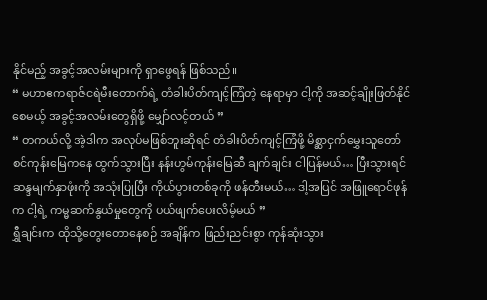နိုင်မည့် အခွင့်အလမ်းများကို ရှာဖွေရန် ဖြစ်သည်။
“ မဟာဧကရာဇ်ငရဲမီးတောက်ရဲ့ တံခါးပိတ်ကျင့်ကြံတဲ့ နေရာမှာ ငါ့ကို အဆင့်ချိုးဖြတ်နိုင်စေမယ့် အခွင့်အလမ်းတွေရှိဖို့ မျှော်လင့်တယ် ”
“ တကယ်လို့ အဲ့ဒါက အလုပ်မဖြစ်ဘူးဆိုရင် တံခါးပိတ်ကျင့်ကြံဖို့ မိစ္ဆာငှက်မွှေးသူတော်စင်ကုန်းမြေကနေ ထွက်သွားပြီး နန်းဟွမ်ကုန်းမြေဆီ ချက်ချင်း ငါပြန်မယ်… ပြီးသွားရင် ဆန္ဒမျက်နှာဖုံးကို အသုံးပြုပြီး ကိုယ်ပွားတစ်ခုကို ဖန်တီးမယ်… ဒါ့အပြင် အဖြူရောင်ဖုန်က ငါ့ရဲ့ ကမ္မဆက်နွယ်မှုတွေကို ပယ်ဖျက်ပေးလိမ့်မယ် ”
ရွှီချင်းက ထိုသို့တွေးတောနေစဉ် အချိန်က ဖြည်းညင်းစွာ ကုန်ဆုံးသွား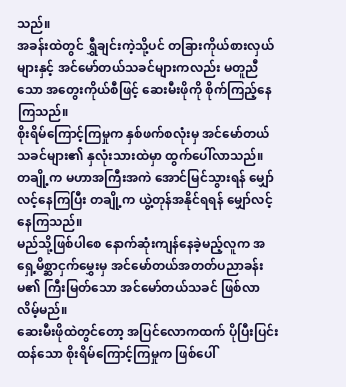သည်။
အခန်းထဲတွင် ရွှီချင်းကဲ့သို့ပင် တခြားကိုယ်စားလှယ်များနှင့် အင်မော်တယ်သခင်များကလည်း မတူညီသော အတွေးကိုယ်စီဖြင့် ဆေးမီးဖိုကို စိုက်ကြည့်နေကြသည်။
စိုးရိမ်ကြောင့်ကြမှုက နှစ်ဖက်စလုံးမှ အင်မော်တယ်သခင်များ၏ နှလုံးသားထဲမှာ ထွက်ပေါ်လာသည်။
တချို့က မဟာအကြီးအကဲ အောင်မြင်သွားရန် မျှော်လင့်နေကြပြီး တချို့က ယွဲ့တုန်အနိုင်ရရန် မျှော်လင့်နေကြသည်။
မည်သို့ဖြစ်ပါစေ နောက်ဆုံးကျန်နေခဲ့မည့်လူက အရှေ့မိစ္ဆာငှက်မွှေးမှ အင်မော်တယ်အတတ်ပညာခန်းမ၏ ကြီးမြတ်သော အင်မော်တယ်သခင် ဖြစ်လာလိမ့်မည်။
ဆေးမီးဖိုထဲတွင်တော့ အပြင်လောကထက် ပိုပြီးပြင်းထန်သော စိုးရိမ်ကြောင့်ကြမှုက ဖြစ်ပေါ်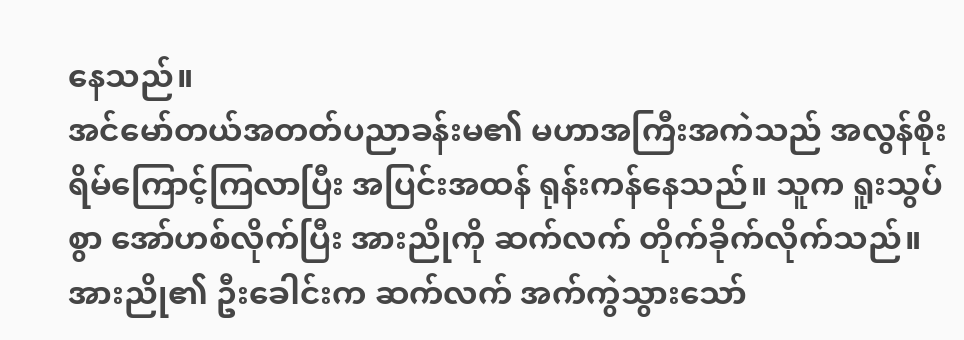နေသည်။
အင်မော်တယ်အတတ်ပညာခန်းမ၏ မဟာအကြီးအကဲသည် အလွန်စိုးရိမ်ကြောင့်ကြလာပြီး အပြင်းအထန် ရုန်းကန်နေသည်။ သူက ရူးသွပ်စွာ အော်ဟစ်လိုက်ပြီး အားညိုကို ဆက်လက် တိုက်ခိုက်လိုက်သည်။
အားညို၏ ဦးခေါင်းက ဆက်လက် အက်ကွဲသွားသော်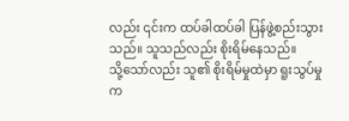လည်း ၎င်းက ထပ်ခါထပ်ခါ ပြန်ဖွဲ့စည်းသွားသည်။ သူသည်လည်း စိုးရိမ်နေသည်။
သို့သော်လည်း သူ၏ စိုးရိမ်မှုထဲမှာ ရူးသွပ်မှုက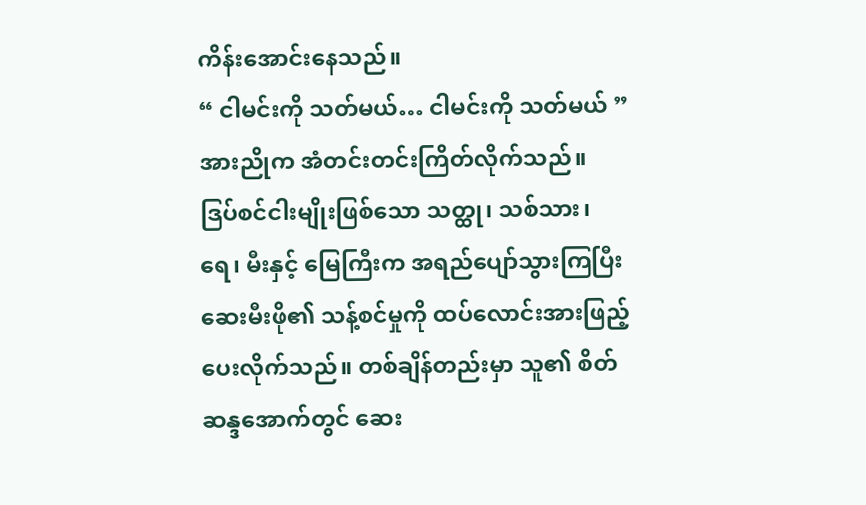ကိန်းအောင်းနေသည်။
“ ငါမင်းကို သတ်မယ်… ငါမင်းကို သတ်မယ် ”
အားညိုက အံတင်းတင်းကြိတ်လိုက်သည်။
ဒြပ်စင်ငါးမျိုးဖြစ်သော သတ္ထု၊ သစ်သား၊ ရေ၊ မီးနှင့် မြေကြီးက အရည်ပျော်သွားကြပြီး ဆေးမီးဖို၏ သန့်စင်မှုကို ထပ်လောင်းအားဖြည့်ပေးလိုက်သည်။ တစ်ချိန်တည်းမှာ သူ၏ စိတ်ဆန္ဒအောက်တွင် ဆေး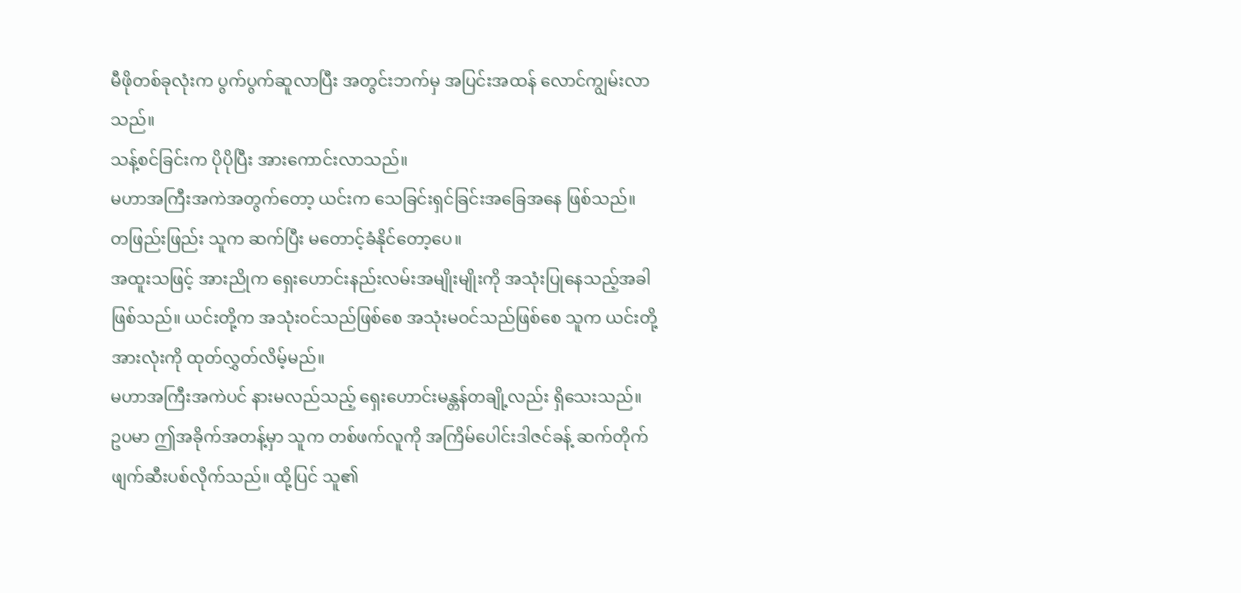မီဖိုတစ်ခုလုံးက ပွက်ပွက်ဆူလာပြီး အတွင်းဘက်မှ အပြင်းအထန် လောင်ကျွမ်းလာသည်။
သန့်စင်ခြင်းက ပိုပိုပြီး အားကောင်းလာသည်။
မဟာအကြီးအကဲအတွက်တော့ ယင်းက သေခြင်းရှင်ခြင်းအခြေအနေ ဖြစ်သည်။
တဖြည်းဖြည်း သူက ဆက်ပြီး မတောင့်ခံနိုင်တော့ပေ။
အထူးသဖြင့် အားညိုက ရှေးဟောင်းနည်းလမ်းအမျိုးမျိုးကို အသုံးပြုနေသည့်အခါ ဖြစ်သည်။ ယင်းတို့က အသုံးဝင်သည်ဖြစ်စေ အသုံးမဝင်သည်ဖြစ်စေ သူက ယင်းတို့အားလုံးကို ထုတ်လွှတ်လိမ့်မည်။
မဟာအကြီးအကဲပင် နားမလည်သည့် ရှေးဟောင်းမန္တန်တချို့လည်း ရှိသေးသည်။
ဥပမာ ဤအခိုက်အတန့်မှာ သူက တစ်ဖက်လူကို အကြိမ်ပေါင်းဒါဇင်ခန့် ဆက်တိုက် ဖျက်ဆီးပစ်လိုက်သည်။ ထို့ပြင် သူ၏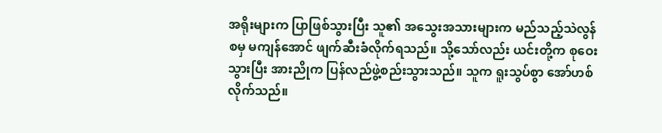အရိုးများက ပြာဖြစ်သွားပြီး သူ၏ အသွေးအသားများက မည်သည့်သဲလွန်စမှ မကျန်အောင် ဖျက်ဆီးခံလိုက်ရသည်။ သို့သော်လည်း ယင်းတို့က စုဝေးသွားပြီး အားညိုက ပြန်လည်ဖွဲ့စည်းသွားသည်။ သူက ရူးသွပ်စွာ အော်ဟစ်လိုက်သည်။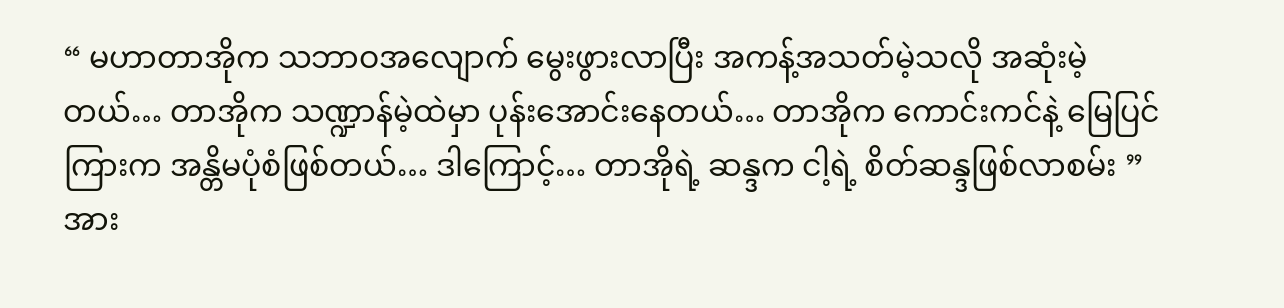“ မဟာတာအိုက သဘာဝအလျောက် မွေးဖွားလာပြီး အကန့်အသတ်မဲ့သလို အဆုံးမဲ့တယ်… တာအိုက သဏ္ဍာန်မဲ့ထဲမှာ ပုန်းအောင်းနေတယ်… တာအိုက ကောင်းကင်နဲ့ မြေပြင်ကြားက အန္တိမပုံစံဖြစ်တယ်… ဒါကြောင့်… တာအိုရဲ့ ဆန္ဒက ငါ့ရဲ့ စိတ်ဆန္ဒဖြစ်လာစမ်း ”
အား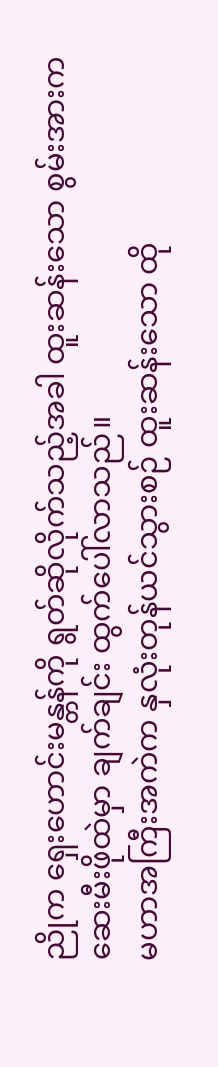ညိုက ရှေးဟောင်းမန္တန်ကို ရွတ်ဆိုလိုက်သည့်အခါ ထူးဆန်းသော စွမ်းအားက ဆေးမီးဖိုထဲမှာ ချက်ချင်း ထွက်ပေါ်လာသည်။
မဟာအကြီးအကဲက နှလုံးတုန်ယင်သွားစဉ် ထူးဆန်းသော ထို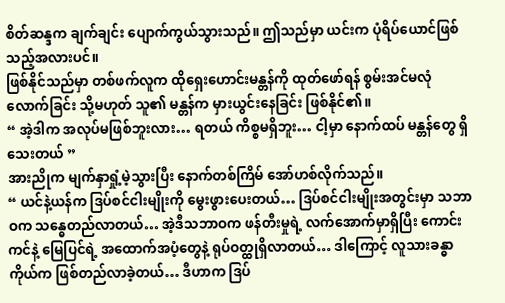စိတ်ဆန္ဒက ချက်ချင်း ပျောက်ကွယ်သွားသည်။ ဤသည်မှာ ယင်းက ပုံရိပ်ယောင်ဖြစ်သည့်အလားပင်။
ဖြစ်နိုင်သည်မှာ တစ်ဖက်လူက ထိုရှေးဟောင်းမန္တန်ကို ထုတ်ဖော်ရန် စွမ်းအင်မလုံလောက်ခြင်း သို့မဟုတ် သူ၏ မန္တန်က မှားယွင်းနေခြင်း ဖြစ်နိုင်၏။
“ အဲ့ဒါက အလုပ်မဖြစ်ဘူးလား… ရတယ် ကိစ္စမရှိဘူး… ငါ့မှာ နောက်ထပ် မန္တန်တွေ ရှိသေးတယ် ”
အားညိုက မျက်နှာရှုံ့မဲ့သွားပြီး နောက်တစ်ကြိမ် အော်ဟစ်လိုက်သည်။
“ ယင်နဲ့ယန်က ဒြပ်စင်ငါးမျိုးကို မွေးဖွားပေးတယ်… ဒြပ်စင်ငါးမျိုးအတွင်းမှာ သဘာဝက သန္ဓေတည်လာတယ်… အဲ့ဒီသဘာဝက ဖန်တီးမှုရဲ့ လက်အောက်မှာရှိပြီး ကောင်းကင်နဲ့ မြေပြင်ရဲ့ အထောက်အပံ့တွေနဲ့ ရုပ်ဝတ္ထုရှိလာတယ်… ဒါကြောင့် လူသားခန္ဓာကိုယ်က ဖြစ်တည်လာခဲ့တယ်… ဒီဟာက ဒြပ်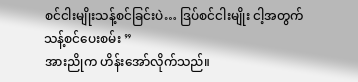စင်ငါးမျိုးသန့်စင်ခြင်းပဲ… ဒြပ်စင်ငါးမျိုး ငါ့အတွက် သန့်စင်ပေးစမ်း ”
အားညိုက ဟိန်းအော်လိုက်သည်။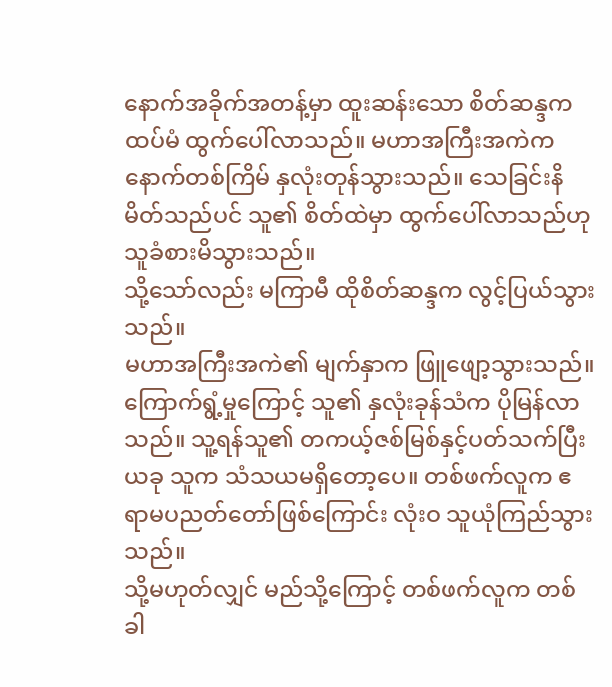နောက်အခိုက်အတန့်မှာ ထူးဆန်းသော စိတ်ဆန္ဒက ထပ်မံ ထွက်ပေါ်လာသည်။ မဟာအကြီးအကဲက နောက်တစ်ကြိမ် နှလုံးတုန်သွားသည်။ သေခြင်းနိမိတ်သည်ပင် သူ၏ စိတ်ထဲမှာ ထွက်ပေါ်လာသည်ဟု သူခံစားမိသွားသည်။
သို့သော်လည်း မကြာမီ ထိုစိတ်ဆန္ဒက လွင့်ပြယ်သွားသည်။
မဟာအကြီးအကဲ၏ မျက်နှာက ဖြူဖျော့သွားသည်။ ကြောက်ရွံ့မှုကြောင့် သူ၏ နှလုံးခုန်သံက ပိုမြန်လာသည်။ သူ့ရန်သူ၏ တကယ့်ဇစ်မြစ်နှင့်ပတ်သက်ပြီး ယခု သူက သံသယမရှိတော့ပေ။ တစ်ဖက်လူက ဧရာမပညတ်တော်ဖြစ်ကြောင်း လုံးဝ သူယုံကြည်သွားသည်။
သို့မဟုတ်လျှင် မည်သို့ကြောင့် တစ်ဖက်လူက တစ်ခါ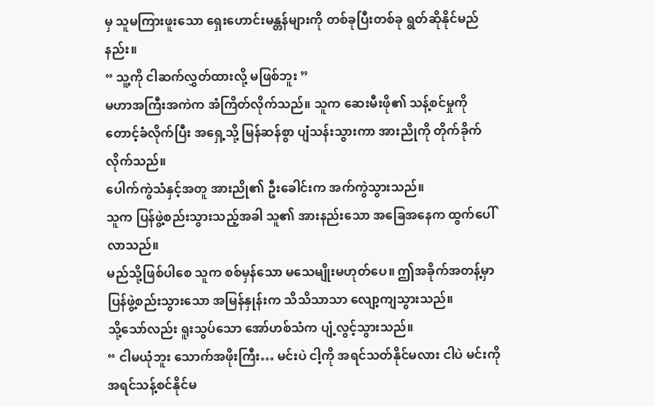မှ သူမကြားဖူးသော ရှေးဟောင်းမန္တန်များကို တစ်ခုပြီးတစ်ခု ရွတ်ဆိုနိုင်မည်နည်း။
“ သူ့ကို ငါဆက်လွှတ်ထားလို့ မဖြစ်ဘူး ”
မဟာအကြီးအကဲက အံကြိတ်လိုက်သည်။ သူက ဆေးမီးဖို၏ သန့်စင်မှုကို တောင့်ခံလိုက်ပြီး အရှေ့သို့ မြန်ဆန်စွာ ပျံသန်းသွားကာ အားညိုကို တိုက်ခိုက်လိုက်သည်။
ပေါက်ကွဲသံနှင့်အတူ အားညို၏ ဦးခေါင်းက အက်ကွဲသွားသည်။
သူက ပြန်ဖွဲ့စည်းသွားသည့်အခါ သူ၏ အားနည်းသော အခြေအနေက ထွက်ပေါ်လာသည်။
မည်သို့ဖြစ်ပါစေ သူက စစ်မှန်သော မသေမျိုးမဟုတ်ပေ။ ဤအခိုက်အတန့်မှာ ပြန်ဖွဲ့စည်းသွားသော အမြန်နှုန်းက သိသိသာသာ လျော့ကျသွားသည်။
သို့သော်လည်း ရူးသွပ်သော အော်ဟစ်သံက ပျံ့လွင့်သွားသည်။
“ ငါမယုံဘူး သောက်အဖိုးကြီး… မင်းပဲ ငါ့ကို အရင်သတ်နိုင်မလား ငါပဲ မင်းကို အရင်သန့်စင်နိုင်မ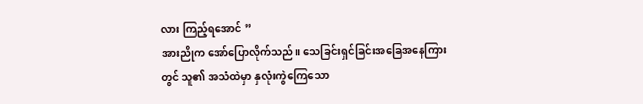လား ကြည့်ရအောင် ”
အားညိုက အော်ပြောလိုက်သည်။ သေခြင်းရှင်ခြင်းအခြေအနေကြားတွင် သူ၏ အသံထဲမှာ နှလုံးကွဲကြေသော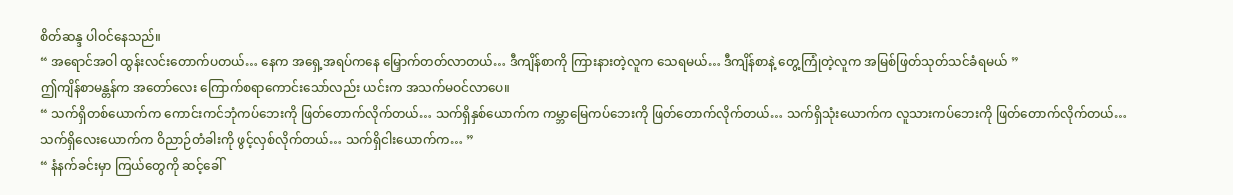စိတ်ဆန္ဒ ပါဝင်နေသည်။
“ အရောင်အဝါ ထွန်းလင်းတောက်ပတယ်… နေက အရှေ့အရပ်ကနေ မြှောက်တတ်လာတယ်… ဒီကျိန်စာကို ကြားနားတဲ့လူက သေရမယ်… ဒီကျိန်စာနဲ့ တွေ့ကြုံတဲ့လူက အမြစ်ဖြတ်သုတ်သင်ခံရမယ် ”
ဤကျိန်စာမန္တန်က အတော်လေး ကြောက်စရာကောင်းသော်လည်း ယင်းက အသက်မဝင်လာပေ။
“ သက်ရှိတစ်ယောက်က ကောင်းကင်ဘုံကပ်ဘေးကို ဖြတ်တောက်လိုက်တယ်… သက်ရှိနှစ်ယောက်က ကမ္ဘာမြေကပ်ဘေးကို ဖြတ်တောက်လိုက်တယ်… သက်ရှိသုံးယောက်က လူသားကပ်ဘေးကို ဖြတ်တောက်လိုက်တယ်… သက်ရှိလေးယောက်က ဝိညာဉ်တံခါးကို ဖွင့်လှစ်လိုက်တယ်… သက်ရှိငါးယောက်က… ”
“ နံနက်ခင်းမှာ ကြယ်တွေကို ဆင့်ခေါ်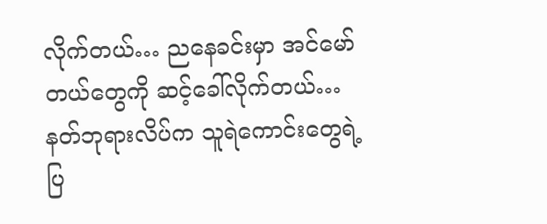လိုက်တယ်… ညနေခင်းမှာ အင်မော်တယ်တွေကို ဆင့်ခေါ်လိုက်တယ်… နတ်ဘုရားလိပ်က သူရဲကောင်းတွေရဲ့ ပြ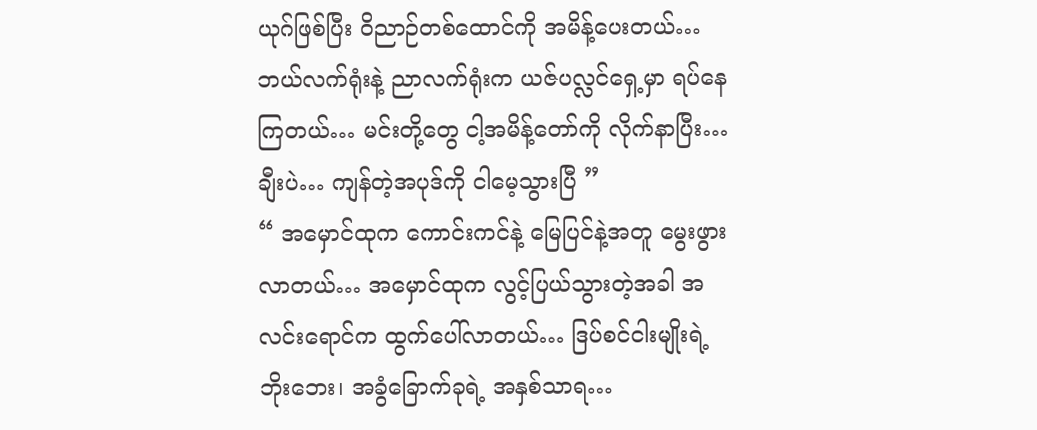ယုဂ်ဖြစ်ပြီး ဝိညာဉ်တစ်ထောင်ကို အမိန့်ပေးတယ်… ဘယ်လက်ရုံးနဲ့ ညာလက်ရုံးက ယဇ်ပလ္လင်ရှေ့မှာ ရပ်နေကြတယ်… မင်းတို့တွေ ငါ့အမိန့်တော်ကို လိုက်နာပြီး… ချီးပဲ… ကျန်တဲ့အပုဒ်ကို ငါမေ့သွားပြီ ”
“ အမှောင်ထုက ကောင်းကင်နဲ့ မြေပြင်နဲ့အတူ မွေးဖွားလာတယ်… အမှောင်ထုက လွင့်ပြယ်သွားတဲ့အခါ အလင်းရောင်က ထွက်ပေါ်လာတယ်… ဒြပ်စင်ငါးမျိုးရဲ့ ဘိုးဘေး၊ အခွံခြောက်ခုရဲ့ အနှစ်သာရ…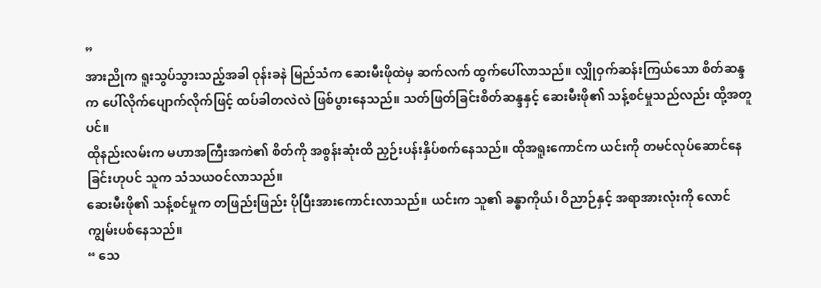”
အားညိုက ရူးသွပ်သွားသည့်အခါ ဝုန်းခနဲ မြည်သံက ဆေးမီးဖိုထဲမှ ဆက်လက် ထွက်ပေါ်လာသည်။ လျှိုဝှက်ဆန်းကြယ်သော စိတ်ဆန္ဒက ပေါ်လိုက်ပျောက်လိုက်ဖြင့် ထပ်ခါတလဲလဲ ဖြစ်ပွားနေသည်။ သတ်ဖြတ်ခြင်းစိတ်ဆန္ဒနှင့် ဆေးမီးဖို၏ သန့်စင်မှုသည်လည်း ထို့အတူပင်။
ထိုနည်းလမ်းက မဟာအကြီးအကဲ၏ စိတ်ကို အစွန်းဆုံးထိ ညှဉ်းပန်းနှိပ်စက်နေသည်။ ထိုအရူးကောင်က ယင်းကို တမင်လုပ်ဆောင်နေခြင်းဟုပင် သူက သံသယဝင်လာသည်။
ဆေးမီးဖို၏ သန့်စင်မှုက တဖြည်းဖြည်း ပိုပြီးအားကောင်းလာသည်။ ယင်းက သူ၏ ခန္ဓာကိုယ်၊ ဝိညာဉ်နှင့် အရာအားလုံးကို လောင်ကျွမ်းပစ်နေသည်။
“ သေ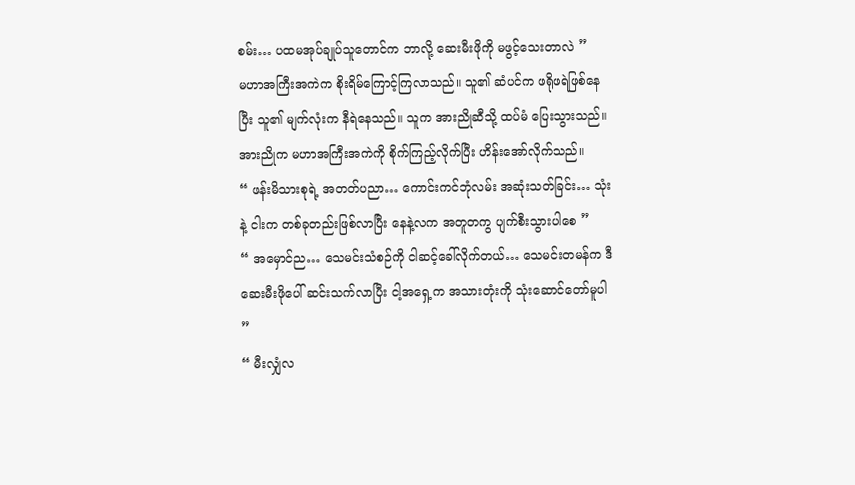စမ်း… ပထမအုပ်ချုပ်သူတောင်က ဘာလို့ ဆေးမီးဖိုကို မဖွင့်သေးတာလဲ ”
မဟာအကြီးအကဲက စိုးရိမ်ကြောင့်ကြလာသည်။ သူ၏ ဆံပင်က ဖရိုဖရဲဖြစ်နေပြီး သူ၏ မျက်လုံးက နီရဲနေသည်။ သူက အားညိုဆီသို့ ထပ်မံ ပြေးသွားသည်။
အားညိုက မဟာအကြီးအကဲကို စိုက်ကြည့်လိုက်ပြီး ဟိန်းအော်လိုက်သည်။
“ ဖန်းမိသားစုရဲ့ အတတ်ပညာ… ကောင်းကင်ဘုံလမ်း အဆုံးသတ်ခြင်း… သုံးနဲ့ ငါးက တစ်ခုတည်းဖြစ်လာပြီး နေနဲ့လက အတူတကွ ပျက်စီးသွားပါစေ ”
“ အမှောင်ည… သေမင်းသံစဉ်ကို ငါဆင့်ခေါ်လိုက်တယ်… သေမင်းတမန်က ဒီဆေးမီးဖိုပေါ် ဆင်းသက်လာပြီး ငါ့အရှေ့က အသားတုံးကို သုံးဆောင်တော်မူပါ ”
“ မီးလျှံလ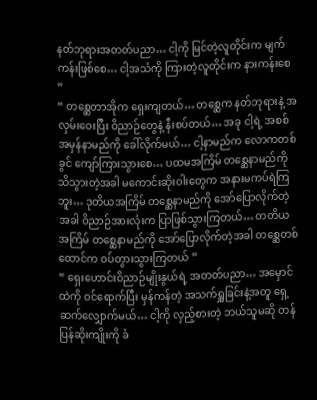နတ်ဘုရားအတတ်ပညာ… ငါ့ကို မြင်တဲ့လူတိုင်းက မျက်ကန်းဖြစ်စေ… ငါ့အသံကို ကြားတဲ့လူတိုင်းက နားကန်းစေ ”
“ တစ္ဆေတာအိုက ရှေးကျတယ်… တစ္ဆေက နတ်ဘုရားနဲ့ အလှမ်းဝေးပြီး ဝိညာဉ်တွေနဲ့ နီးစပ်တယ်… အခု ငါ့ရဲ့ အစစ်အမှန်နာမည်ကို ခေါ်လိုက်မယ်… ငါ့နာမည်က လောကတစ်ခွင် ကျော်ကြားသွားစေ… ပထမအကြိမ် တစ္ဆေနာမည်ကို သိသွားတဲ့အခါ မကောင်းဆိုးဝါးတွေက အနားမကပ်ရဲကြဘူး… ဒုတိယအကြိမ် တစ္ဆေနာမည်ကို အော်ပြောလိုက်တဲ့အခါ ဝိညာဉ်အားလုံးက ပြာဖြစ်သွားကြတယ်… တတိယအကြိမ် တစ္ဆေနာမည်ကို အော်ပြောလိုက်တဲ့အခါ တစ္ဆေတစ်ထောင်က ဝပ်တွားသွားကြတယ် ”
“ ရှေးဟောင်းဝိညာဉ်မျိုးနွယ်ရဲ့ အတတ်ပညာ… အမှောင်ထဲကို ဝင်ရောက်ပြီး မှန်ကန်တဲ့ အသက်ရှူခြင်းနဲ့အတူ ရှေ့ဆက်လျှောက်မယ်… ငါ့ကို လှည့်စားတဲ့ ဘယ်သူမဆို တန်ပြန်ဆိုးကျိုးကို ခံ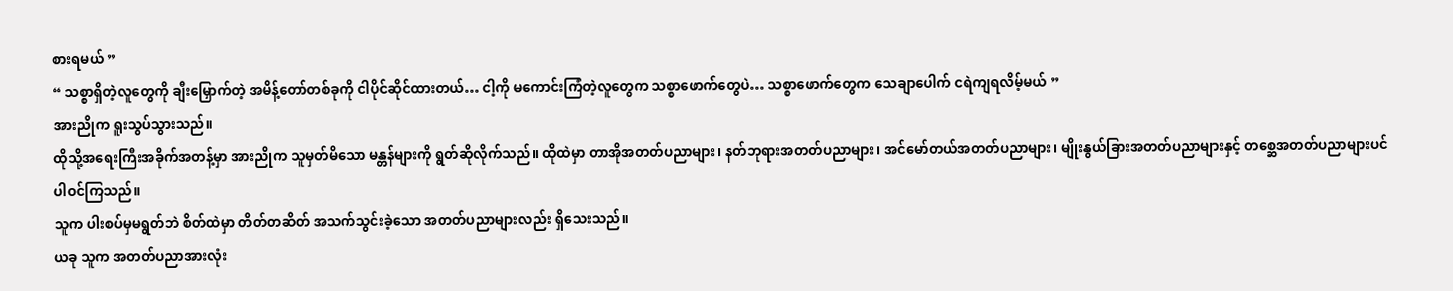စားရမယ် ”
“ သစ္စာရှိတဲ့လူတွေကို ချီးမြှောက်တဲ့ အမိန့်တော်တစ်ခုကို ငါပိုင်ဆိုင်ထားတယ်… ငါ့ကို မကောင်းကြံတဲ့လူတွေက သစ္စာဖောက်တွေပဲ… သစ္စာဖောက်တွေက သေချာပေါက် ငရဲကျရလိမ့်မယ် ”
အားညိုက ရူးသွပ်သွားသည်။
ထိုသို့အရေးကြီးအခိုက်အတန့်မှာ အားညိုက သူမှတ်မိသော မန္တန်များကို ရွတ်ဆိုလိုက်သည်။ ထိုထဲမှာ တာအိုအတတ်ပညာများ၊ နတ်ဘုရားအတတ်ပညာများ၊ အင်မော်တယ်အတတ်ပညာများ၊ မျိုးနွယ်ခြားအတတ်ပညာများနှင့် တစ္ဆေအတတ်ပညာများပင် ပါဝင်ကြသည်။
သူက ပါးစပ်မှမရွတ်ဘဲ စိတ်ထဲမှာ တိတ်တဆိတ် အသက်သွင်းခဲ့သော အတတ်ပညာများလည်း ရှိသေးသည်။
ယခု သူက အတတ်ပညာအားလုံး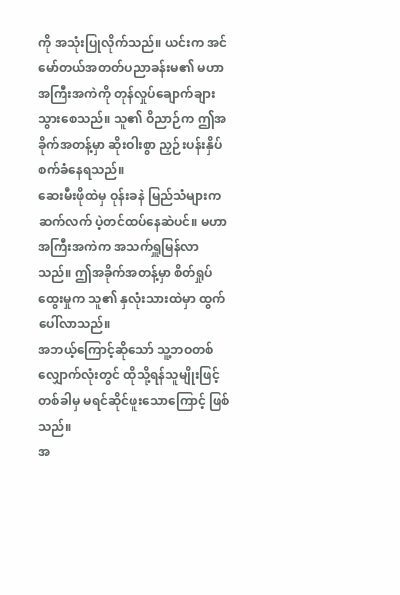ကို အသုံးပြုလိုက်သည်။ ယင်းက အင်မော်တယ်အတတ်ပညာခန်းမ၏ မဟာအကြီးအကဲကို တုန်လှုပ်ချောက်ချားသွားစေသည်။ သူ၏ ဝိညာဉ်က ဤအခိုက်အတန့်မှာ ဆိုးဝါးစွာ ညှဉ်းပန်းနှိပ်စက်ခံနေရသည်။
ဆေးမီးဖိုထဲမှ ဝုန်းခနဲ မြည်သံများက ဆက်လက် ပဲ့တင်ထပ်နေဆဲပင်။ မဟာအကြီးအကဲက အသက်ရှူမြန်လာသည်။ ဤအခိုက်အတန့်မှာ စိတ်ရှုပ်ထွေးမှုက သူ၏ နှလုံးသားထဲမှာ ထွက်ပေါ်လာသည်။
အဘယ့်ကြောင့်ဆိုသော် သူ့ဘဝတစ်လျှောက်လုံးတွင် ထိုသို့ရန်သူမျိုးဖြင့် တစ်ခါမှ မရင်ဆိုင်ဖူးသောကြောင့် ဖြစ်သည်။
အ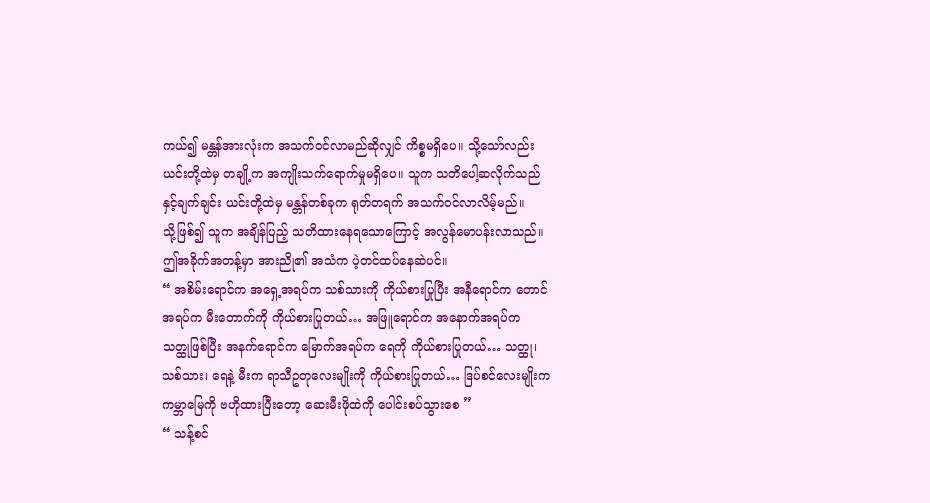ကယ်၍ မန္တန်အားလုံးက အသက်ဝင်လာမည်ဆိုလျှင် ကိစ္စမရှိပေ။ သို့သော်လည်း ယင်းတို့ထဲမှ တချို့က အကျိုးသက်ရောက်မှုမရှိပေ။ သူက သတိပေါ့ဆလိုက်သည်နှင့်ချက်ချင်း ယင်းတို့ထဲမှ မန္တန်တစ်ခုက ရုတ်တရက် အသက်ဝင်လာလိမ့်မည်။
သို့ဖြစ်၍ သူက အချိန်ပြည့် သတိထားနေရသောကြောင့် အလွန်မောပန်းလာသည်။
ဤအခိုက်အတန့်မှာ အားညို၏ အသံက ပဲ့တင်ထပ်နေဆဲပင်။
“ အစိမ်းရောင်က အရှေ့အရပ်က သစ်သားကို ကိုယ်စားပြုပြီး အနီရောင်က တောင်အရပ်က မီးတောက်ကို ကိုယ်စားပြုတယ်… အဖြူရောင်က အနောက်အရပ်က သတ္ထုဖြစ်ပြီး အနက်ရောင်က မြောက်အရပ်က ရေကို ကိုယ်စားပြုတယ်… သတ္ထု၊ သစ်သား၊ ရေနဲ့ မီးက ရာသီဥတုလေးမျိုးကို ကိုယ်စားပြုတယ်… ဒြပ်စင်လေးမျိုးက ကမ္ဘာမြေကို ဗဟိုထားပြီးတော့ ဆေးမီးဖိုထဲကို ပေါင်းစပ်သွားစေ ”
“ သန့်စင်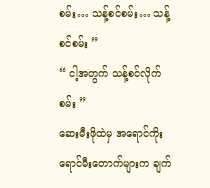စမ်း… သန့်စင်စမ်း… သန့်စင်စမ်း ”
“ ငါ့အတွက် သန့်စင်လိုက်စမ်း ”
ဆေးမီးဖိုထဲမှ အရောင်ကိုးရောင်မီးတောက်များက ချက်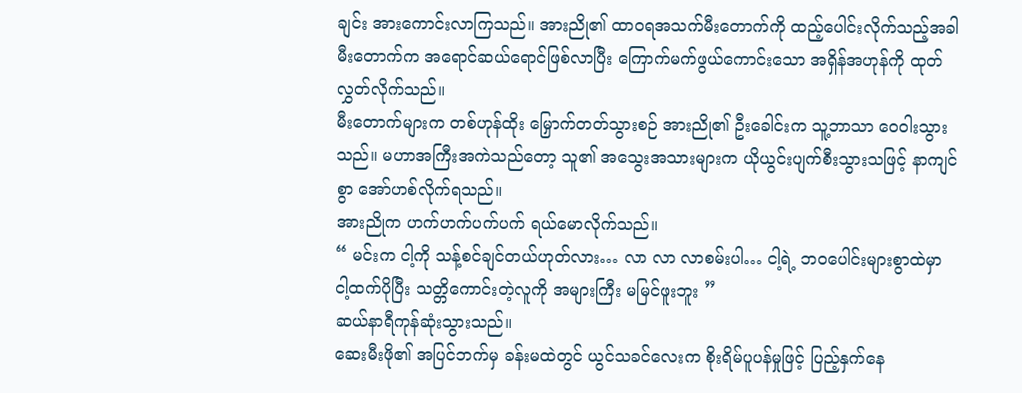ချင်း အားကောင်းလာကြသည်။ အားညို၏ ထာဝရအသက်မီးတောက်ကို ထည့်ပေါင်းလိုက်သည့်အခါ မီးတောက်က အရောင်ဆယ်ရောင်ဖြစ်လာပြီး ကြောက်မက်ဖွယ်ကောင်းသော အရှိန်အဟုန်ကို ထုတ်လွှတ်လိုက်သည်။
မီးတောက်များက တစ်ဟုန်ထိုး မြှောက်တတ်သွားစဉ် အားညို၏ ဦးခေါင်းက သူ့ဘာသာ ဝေဝါးသွားသည်။ မဟာအကြီးအကဲသည်တော့ သူ၏ အသွေးအသားများက ယိုယွင်းပျက်စီးသွားသဖြင့် နာကျင်စွာ အော်ဟစ်လိုက်ရသည်။
အားညိုက ဟက်ဟက်ပက်ပက် ရယ်မောလိုက်သည်။
“ မင်းက ငါ့ကို သန့်စင်ချင်တယ်ဟုတ်လား… လာ လာ လာစမ်းပါ… ငါ့ရဲ့ ဘဝပေါင်းများစွာထဲမှာ ငါ့ထက်ပိုပြီး သတ္တိကောင်းတဲ့လူကို အများကြီး မမြင်ဖူးဘူး ”
ဆယ်နာရီကုန်ဆုံးသွားသည်။
ဆေးမီးဖို၏ အပြင်ဘက်မှ ခန်းမထဲတွင် ယွင်သခင်လေးက စိုးရိမ်ပူပန်မှုဖြင့် ပြည့်နှက်နေ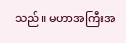သည်။ မဟာအကြီးအ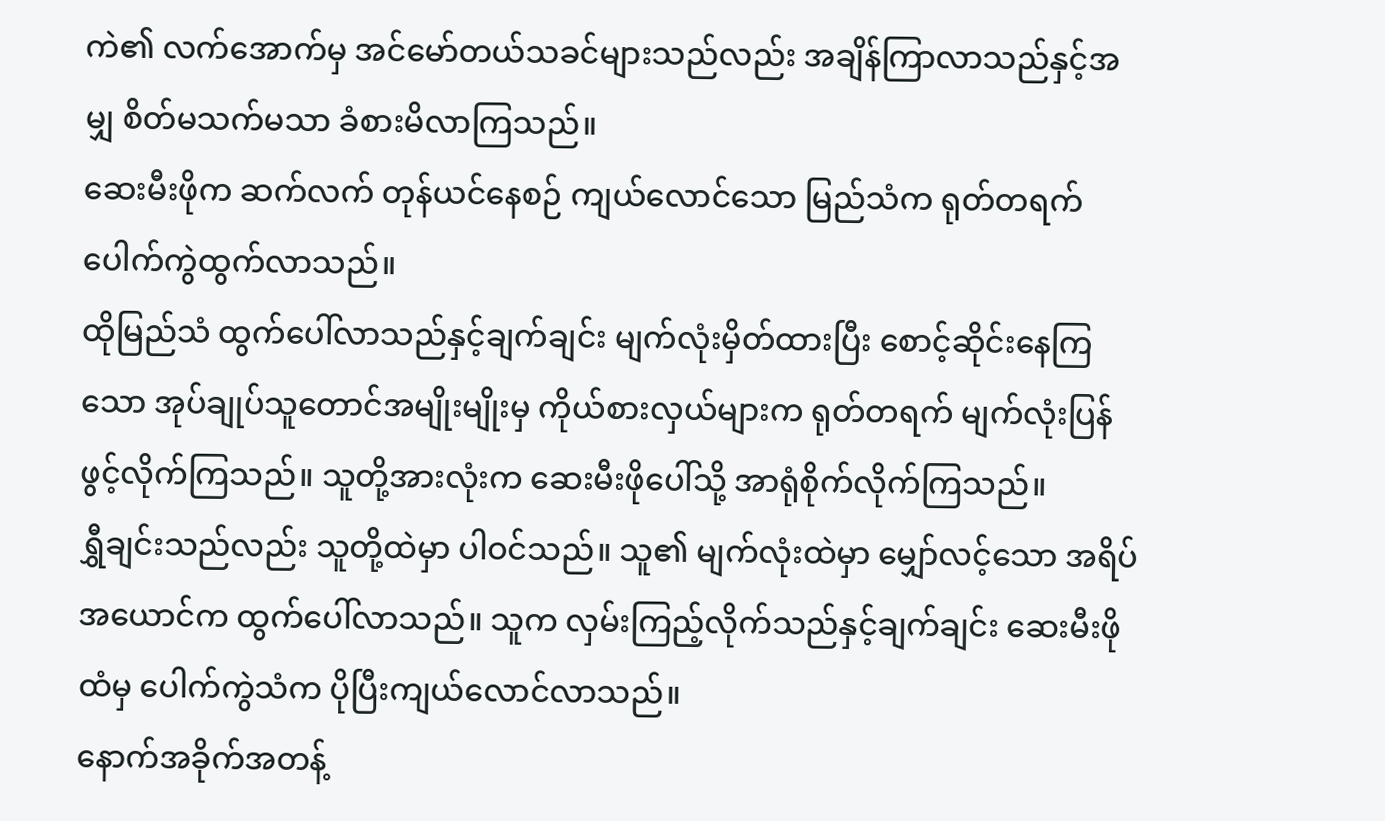ကဲ၏ လက်အောက်မှ အင်မော်တယ်သခင်များသည်လည်း အချိန်ကြာလာသည်နှင့်အမျှ စိတ်မသက်မသာ ခံစားမိလာကြသည်။
ဆေးမီးဖိုက ဆက်လက် တုန်ယင်နေစဉ် ကျယ်လောင်သော မြည်သံက ရုတ်တရက် ပေါက်ကွဲထွက်လာသည်။
ထိုမြည်သံ ထွက်ပေါ်လာသည်နှင့်ချက်ချင်း မျက်လုံးမှိတ်ထားပြီး စောင့်ဆိုင်းနေကြသော အုပ်ချုပ်သူတောင်အမျိုးမျိုးမှ ကိုယ်စားလှယ်များက ရုတ်တရက် မျက်လုံးပြန်ဖွင့်လိုက်ကြသည်။ သူတို့အားလုံးက ဆေးမီးဖိုပေါ်သို့ အာရုံစိုက်လိုက်ကြသည်။
ရွှီချင်းသည်လည်း သူတို့ထဲမှာ ပါဝင်သည်။ သူ၏ မျက်လုံးထဲမှာ မျှော်လင့်သော အရိပ်အယောင်က ထွက်ပေါ်လာသည်။ သူက လှမ်းကြည့်လိုက်သည်နှင့်ချက်ချင်း ဆေးမီးဖိုထံမှ ပေါက်ကွဲသံက ပိုပြီးကျယ်လောင်လာသည်။
နောက်အခိုက်အတန့်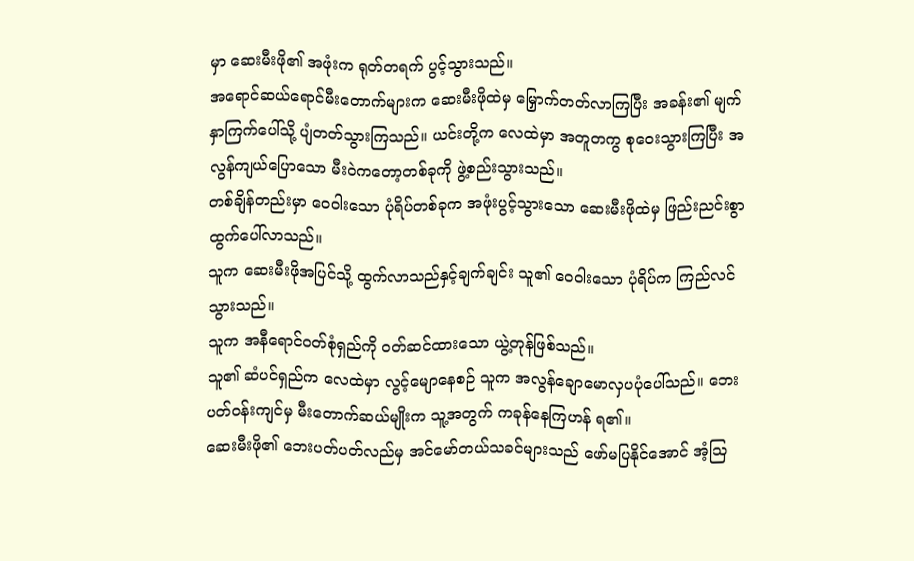မှာ ဆေးမီးဖို၏ အဖုံးက ရုတ်တရက် ပွင့်သွားသည်။
အရောင်ဆယ်ရောင်မီးတောက်များက ဆေးမီးဖိုထဲမှ မြှောက်တတ်လာကြပြီး အခန်း၏ မျက်နှာကြက်ပေါ်သို့ ပျံတတ်သွားကြသည်။ ယင်းတို့က လေထဲမှာ အတူတကွ စုဝေးသွားကြပြီး အလွန်ကျယ်ပြောသော မီးဝဲကတော့တစ်ခုကို ဖွဲ့စည်းသွားသည်။
တစ်ချိန်တည်းမှာ ဝေဝါးသော ပုံရိပ်တစ်ခုက အဖုံးပွင့်သွားသော ဆေးမီးဖိုထဲမှ ဖြည်းညင်းစွာ ထွက်ပေါ်လာသည်။
သူက ဆေးမီးဖိုအပြင်သို့ ထွက်လာသည်နှင့်ချက်ချင်း သူ၏ ဝေဝါးသော ပုံရိပ်က ကြည်လင်သွားသည်။
သူက အနီရောင်ဝတ်စုံရှည်ကို ဝတ်ဆင်ထားသော ယွဲ့တုန်ဖြစ်သည်။
သူ၏ ဆံပင်ရှည်က လေထဲမှာ လွင့်မျောနေစဉ် သူက အလွန်ချောမောလှပပုံပေါ်သည်။ ဘေးပတ်ဝန်းကျင်မှ မီးတောက်ဆယ်မျိုးက သူ့အတွက် ကခုန်နေကြဟန် ရ၏။
ဆေးမီးဖို၏ ဘေးပတ်ပတ်လည်မှ အင်မော်တယ်သခင်များသည် ဖော်မပြနိုင်အောင် အံ့ဩ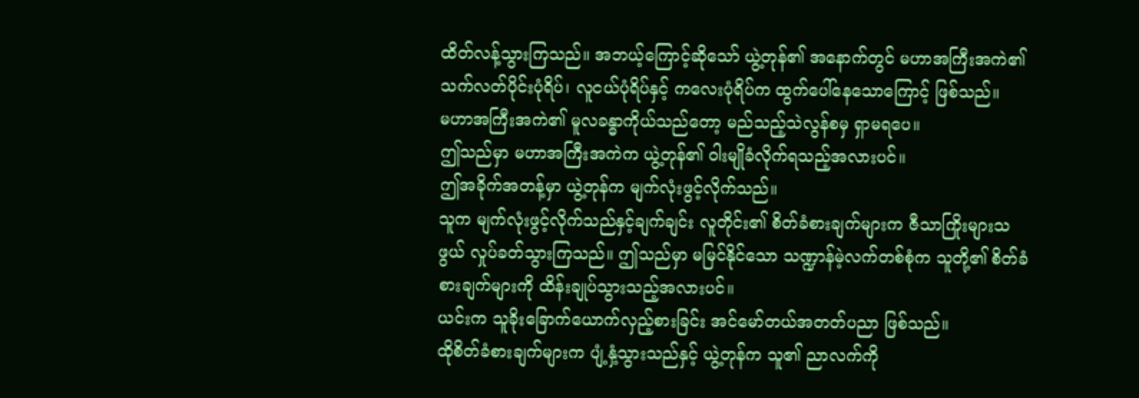ထိတ်လန့်သွားကြသည်။ အဘယ့်ကြောင့်ဆိုသော် ယွဲ့တုန်၏ အနောက်တွင် မဟာအကြီးအကဲ၏ သက်လတ်ပိုင်းပုံရိပ်၊ လူငယ်ပုံရိပ်နှင့် ကလေးပုံရိပ်က ထွက်ပေါ်နေသောကြောင့် ဖြစ်သည်။
မဟာအကြီးအကဲ၏ မူလခန္ဓာကိုယ်သည်တော့ မည်သည့်သဲလွန်စမှ ရှာမရပေ။
ဤသည်မှာ မဟာအကြီးအကဲက ယွဲ့တုန်၏ ဝါးမျိုခံလိုက်ရသည့်အလားပင်။
ဤအခိုက်အတန့်မှာ ယွဲ့တုန်က မျက်လုံးဖွင့်လိုက်သည်။
သူက မျက်လုံးဖွင့်လိုက်သည်နှင့်ချက်ချင်း လူတိုင်း၏ စိတ်ခံစားချက်များက ဇီသာကြိုးများသဖွယ် လှုပ်ခတ်သွားကြသည်။ ဤသည်မှာ မမြင်နိုင်သော သဏ္ဍာန်မဲ့လက်တစ်စုံက သူတို့၏ စိတ်ခံစားချက်များကို ထိန်းချုပ်သွားသည့်အလားပင်။
ယင်းက သူခိုးခြောက်ယောက်လှည့်စားခြင်း အင်မော်တယ်အတတ်ပညာ ဖြစ်သည်။
ထိုစိတ်ခံစားချက်များက ပျံ့နှံ့သွားသည်နှင့် ယွဲ့တုန်က သူ၏ ညာလက်ကို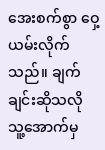အေးစက်စွာ ဝှေ့ယမ်းလိုက်သည်။ ချက်ချင်းဆိုသလို သူ့အောက်မှ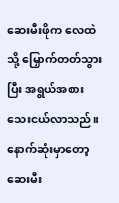ဆေးမီးဖိုက လေထဲသို့ မြှောက်တတ်သွားပြီး အရွယ်အစား သေးငယ်လာသည်။ နောက်ဆုံးမှာတော့ ဆေးမီး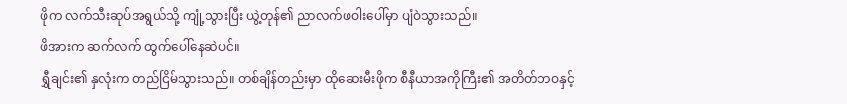ဖိုက လက်သီးဆုပ်အရွယ်သို့ ကျုံ့သွားပြီး ယွဲ့တုန်၏ ညာလက်ဖဝါးပေါ်မှာ ပျံဝဲသွားသည်။
ဖိအားက ဆက်လက် ထွက်ပေါ်နေဆဲပင်။
ရွှီချင်း၏ နှလုံးက တည်ငြိမ်သွားသည်။ တစ်ချိန်တည်းမှာ ထိုဆေးမီးဖိုက စီနီယာအကိုကြီး၏ အတိတ်ဘဝနှင့်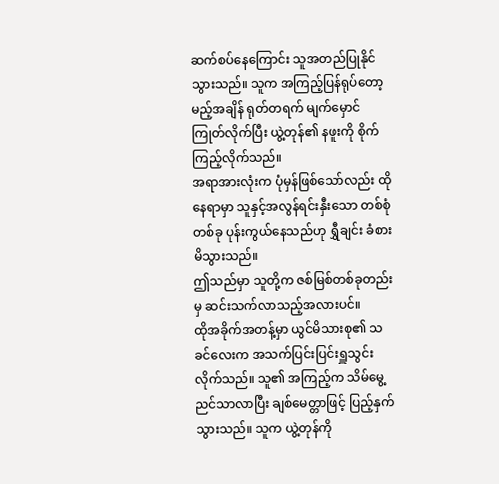ဆက်စပ်နေကြောင်း သူအတည်ပြုနိုင်သွားသည်။ သူက အကြည့်ပြန်ရုပ်တော့မည့်အချိန် ရုတ်တရက် မျက်မှောင်ကြုတ်လိုက်ပြီး ယွဲ့တုန်၏ နဖူးကို စိုက်ကြည့်လိုက်သည်။
အရာအားလုံးက ပုံမှန်ဖြစ်သော်လည်း ထိုနေရာမှာ သူနှင့်အလွန်ရင်းနှီးသော တစ်စုံတစ်ခု ပုန်းကွယ်နေသည်ဟု ရွှီချင်း ခံစားမိသွားသည်။
ဤသည်မှာ သူတို့က ဇစ်မြစ်တစ်ခုတည်းမှ ဆင်းသက်လာသည့်အလားပင်။
ထိုအခိုက်အတန့်မှာ ယွင်မိသားစု၏ သခင်လေးက အသက်ပြင်းပြင်းရှူသွင်းလိုက်သည်။ သူ၏ အကြည့်က သိမ်မွေ့ညင်သာလာပြီး ချစ်မေတ္တာဖြင့် ပြည့်နှက်သွားသည်။ သူက ယွဲ့တုန်ကို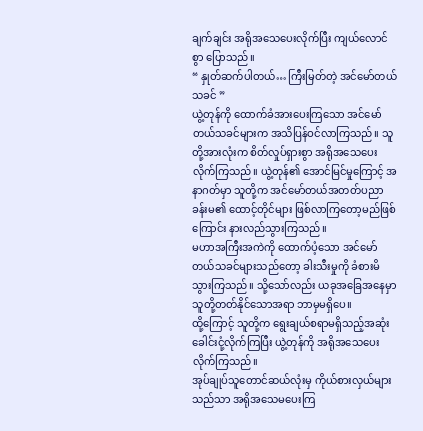ချက်ချင်း အရိုအသေပေးလိုက်ပြီး ကျယ်လောင်စွာ ပြောသည်။
“ နှုတ်ဆက်ပါတယ်… ကြီးမြတ်တဲ့ အင်မော်တယ်သခင် ”
ယွဲ့တုန်ကို ထောက်ခံအားပေးကြသော အင်မော်တယ်သခင်များက အသိပြန်ဝင်လာကြသည်။ သူတို့အားလုံးက စိတ်လှုပ်ရှားစွာ အရိုအသေပေးလိုက်ကြသည်။ ယွဲ့တုန်၏ အောင်မြင်မှုကြောင့် အနာဂတ်မှာ သူတို့က အင်မော်တယ်အတတ်ပညာခန်းမ၏ ထောင့်တိုင်များ ဖြစ်လာကြတော့မည်ဖြစ်ကြောင်း နားလည်သွားကြသည်။
မဟာအကြီးအကဲကို ထောက်ပံ့သော အင်မော်တယ်သခင်များသည်တော့ ခါးသီးမှုကို ခံစားမိသွားကြသည်။ သို့သော်လည်း ယခုအခြေအနေမှာ သူတို့တတ်နိုင်သောအရာ ဘာမှမရှိပေ။
ထို့ကြောင့် သူတို့က ရွေးချယ်စရာမရှိသည့်အဆုံး ခေါင်းငုံ့လိုက်ကြပြီး ယွဲ့တုန်ကို အရိုအသေပေးလိုက်ကြသည်။
အုပ်ချုပ်သူတောင်ဆယ်လုံးမှ ကိုယ်စားလှယ်များသည်သာ အရိုအသေမပေးကြ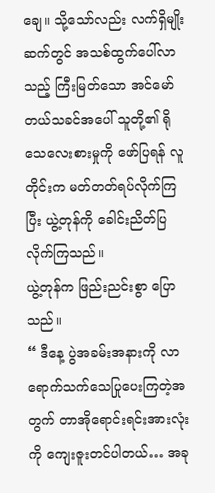ချေ။ သို့သော်လည်း လက်ရှိမျိုးဆက်တွင် အသစ်ထွက်ပေါ်လာသည့် ကြီးမြတ်သော အင်မော်တယ်သခင်အပေါ် သူတို့၏ ရိုသေလေးစားမှုကို ဖော်ပြရန် လူတိုင်းက မတ်တတ်ရပ်လိုက်ကြပြီး ယွဲ့တုန်ကို ခေါင်းညိတ်ပြလိုက်ကြသည်။
ယွဲ့တုန်က ဖြည်းညင်းစွာ ပြောသည်။
“ ဒီနေ့ ပွဲအခမ်းအနားကို လာရောက်သက်သေပြုပေးကြတဲ့အတွက် တာအိုရောင်းရင်းအားလုံးကို ကျေးဇူးတင်ပါတယ်… အခု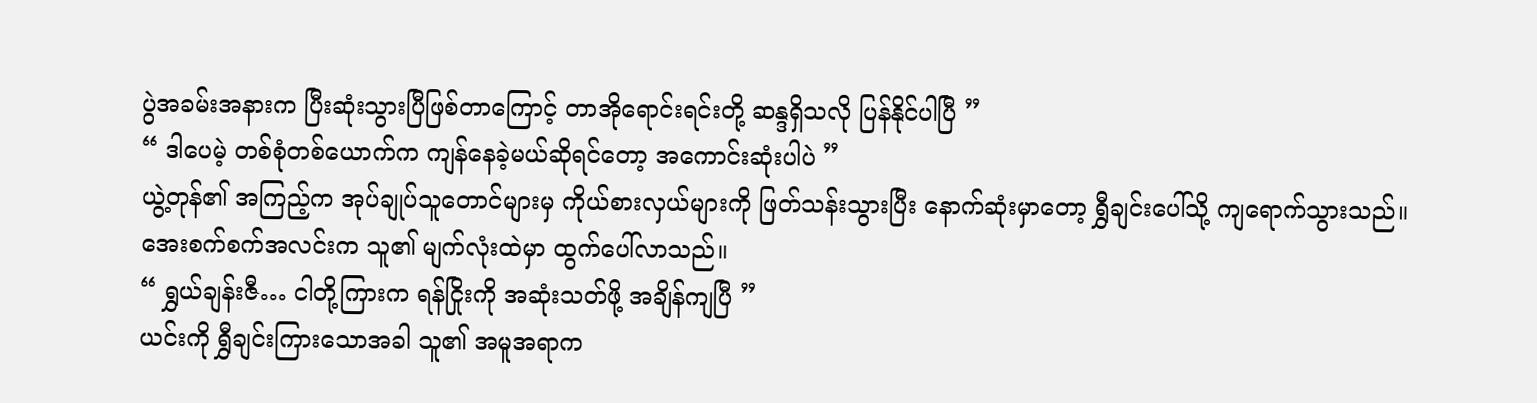ပွဲအခမ်းအနားက ပြီးဆုံးသွားပြီဖြစ်တာကြောင့် တာအိုရောင်းရင်းတို့ ဆန္ဒရှိသလို ပြန်နိုင်ပါပြီ ”
“ ဒါပေမဲ့ တစ်စုံတစ်ယောက်က ကျန်နေခဲ့မယ်ဆိုရင်တော့ အကောင်းဆုံးပါပဲ ”
ယွဲ့တုန်၏ အကြည့်က အုပ်ချုပ်သူတောင်များမှ ကိုယ်စားလှယ်များကို ဖြတ်သန်းသွားပြီး နောက်ဆုံးမှာတော့ ရွှီချင်းပေါ်သို့ ကျရောက်သွားသည်။ အေးစက်စက်အလင်းက သူ၏ မျက်လုံးထဲမှာ ထွက်ပေါ်လာသည်။
“ ရွှယ်ချန်းဇီ… ငါတို့ကြားက ရန်ငြိုးကို အဆုံးသတ်ဖို့ အချိန်ကျပြီ ”
ယင်းကို ရွှီချင်းကြားသောအခါ သူ၏ အမူအရာက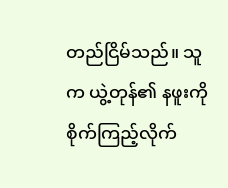တည်ငြိမ်သည်။ သူက ယွဲ့တုန်၏ နဖူးကို စိုက်ကြည့်လိုက်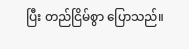ပြီး တည်ငြိမ်စွာ ပြောသည်။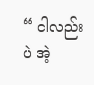“ ငါလည်းပဲ အဲ့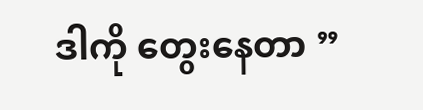ဒါကို တွေးနေတာ ”